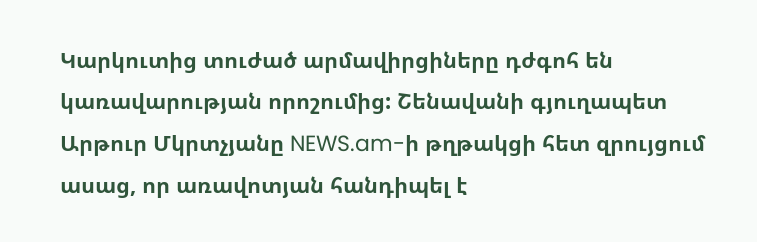Կարկուտից տուժած արմավիրցիները դժգոհ են կառավարության որոշումից: Շենավանի գյուղապետ Արթուր Մկրտչյանը NEWS.am-ի թղթակցի հետ զրույցում ասաց, որ առավոտյան հանդիպել է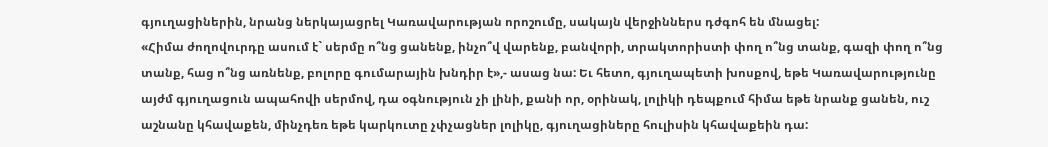գյուղացիներին, նրանց ներկայացրել Կառավարության որոշումը, սակայն վերջիններս դժգոհ են մնացել:
«Հիմա ժողովուրդը ասում է` սերմը ո՞նց ցանենք, ինչո՞վ վարենք, բանվորի, տրակտորիստի փող ո՞նց տանք, գազի փող ո՞նց տանք, հաց ո՞նց առնենք, բոլորը գումարային խնդիր է»,- ասաց նա: Եւ հետո, գյուղապետի խոսքով, եթե Կառավարությունը այժմ գյուղացուն ապահովի սերմով, դա օգնություն չի լինի, քանի որ, օրինակ, լոլիկի դեպքում հիմա եթե նրանք ցանեն, ուշ աշնանը կհավաքեն, մինչդեռ եթե կարկուտը չփչացներ լոլիկը, գյուղացիները հուլիսին կհավաքեին դա: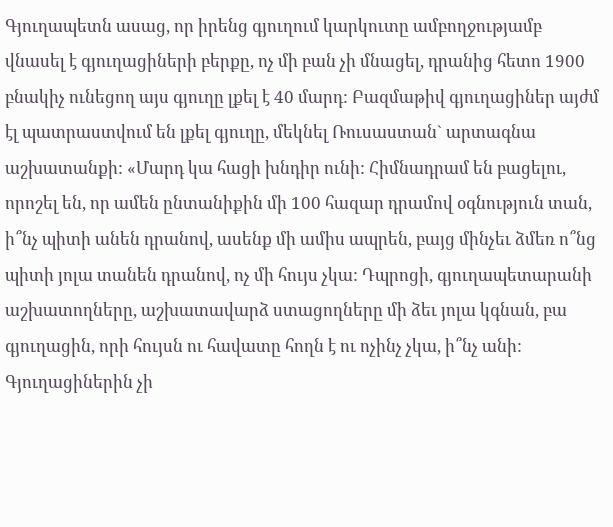Գյուղապետն ասաց, որ իրենց գյուղում կարկուտը ամբողջությամբ վնասել է գյուղացիների բերքը, ոչ մի բան չի մնացել, դրանից հետո 1900 բնակիչ ունեցող այս գյուղը լքել է 40 մարդ: Բազմաթիվ գյուղացիներ այժմ էլ պատրաստվում են լքել գյուղը, մեկնել Ռուսաստան` արտագնա աշխատանքի: «Մարդ կա հացի խնդիր ունի: Հիմնադրամ են բացելու, որոշել են, որ ամեն ընտանիքին մի 100 հազար դրամով օգնություն տան, ի՞նչ պիտի անեն դրանով, ասենք մի ամիս ապրեն, բայց մինչեւ ձմեռ ո՞նց պիտի յոլա տանեն դրանով, ոչ մի հույս չկա: Դպրոցի, գյուղապետարանի աշխատողները, աշխատավարձ ստացողները մի ձեւ յոլա կգնան, բա գյուղացին, որի հույսն ու հավատը հողն է ու ոչինչ չկա, ի՞նչ անի: Գյուղացիներին չի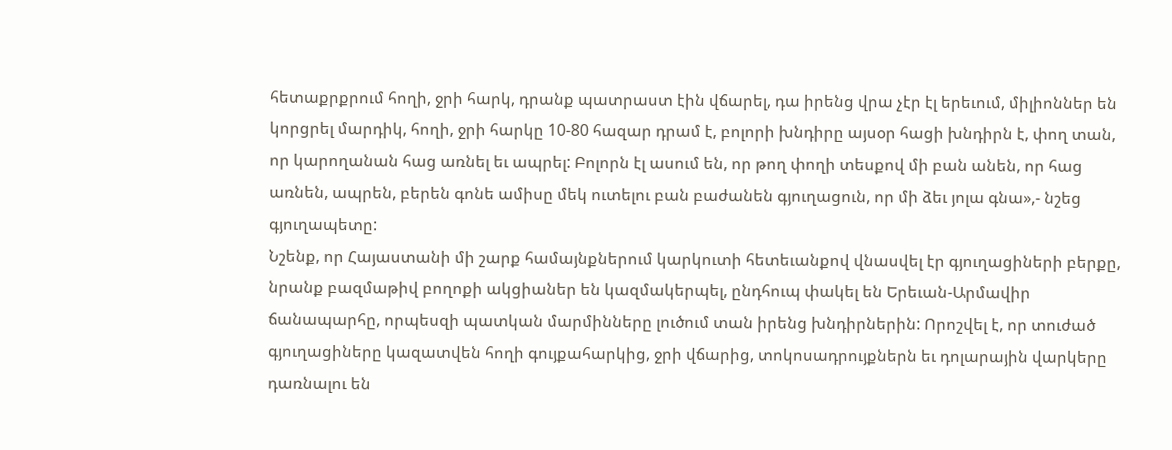հետաքրքրում հողի, ջրի հարկ, դրանք պատրաստ էին վճարել, դա իրենց վրա չէր էլ երեւում, միլիոններ են կորցրել մարդիկ, հողի, ջրի հարկը 10-80 հազար դրամ է, բոլորի խնդիրը այսօր հացի խնդիրն է, փող տան, որ կարողանան հաց առնել եւ ապրել: Բոլորն էլ ասում են, որ թող փողի տեսքով մի բան անեն, որ հաց առնեն, ապրեն, բերեն գոնե ամիսը մեկ ուտելու բան բաժանեն գյուղացուն, որ մի ձեւ յոլա գնա»,- նշեց գյուղապետը:
Նշենք, որ Հայաստանի մի շարք համայնքներում կարկուտի հետեւանքով վնասվել էր գյուղացիների բերքը, նրանք բազմաթիվ բողոքի ակցիաներ են կազմակերպել, ընդհուպ փակել են Երեւան-Արմավիր ճանապարհը, որպեսզի պատկան մարմինները լուծում տան իրենց խնդիրներին: Որոշվել է, որ տուժած գյուղացիները կազատվեն հողի գույքահարկից, ջրի վճարից, տոկոսադրույքներն եւ դոլարային վարկերը դառնալու են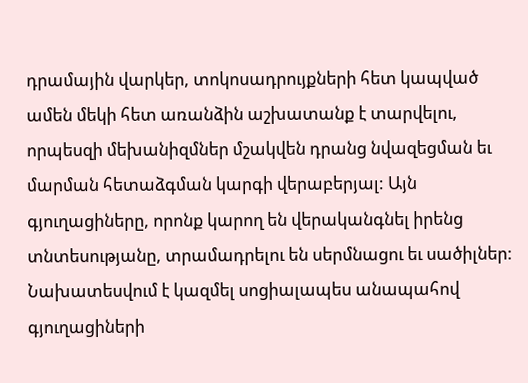դրամային վարկեր, տոկոսադրույքների հետ կապված ամեն մեկի հետ առանձին աշխատանք է տարվելու, որպեսզի մեխանիզմներ մշակվեն դրանց նվազեցման եւ մարման հետաձգման կարգի վերաբերյալ: Այն գյուղացիները, որոնք կարող են վերականգնել իրենց տնտեսությանը, տրամադրելու են սերմնացու եւ սածիլներ: Նախատեսվում է կազմել սոցիալապես անապահով գյուղացիների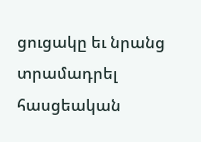ցուցակը եւ նրանց տրամադրել հասցեական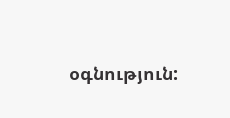օգնություն: